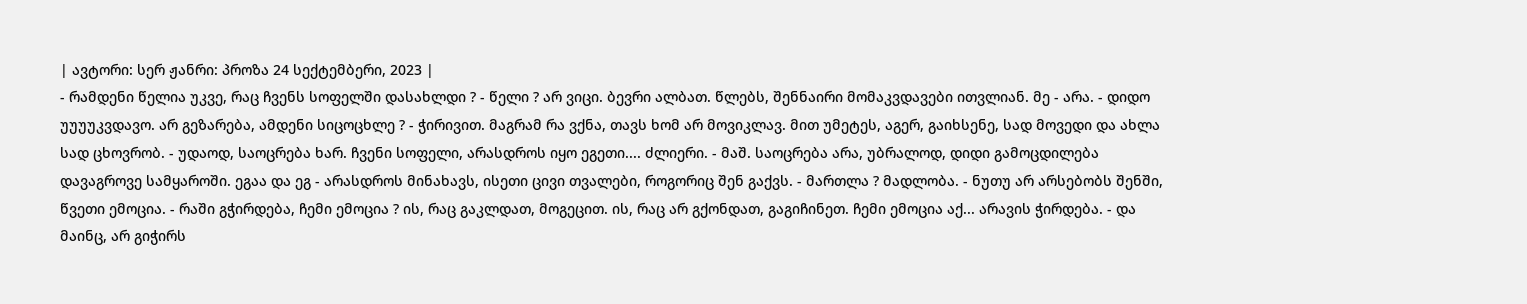| ავტორი: სერ ჟანრი: პროზა 24 სექტემბერი, 2023 |
- რამდენი წელია უკვე, რაც ჩვენს სოფელში დასახლდი ? - წელი ? არ ვიცი. ბევრი ალბათ. წლებს, შენნაირი მომაკვდავები ითვლიან. მე - არა. - დიდო უუუუკვდავო. არ გეზარება, ამდენი სიცოცხლე ? - ჭირივით. მაგრამ რა ვქნა, თავს ხომ არ მოვიკლავ. მით უმეტეს, აგერ, გაიხსენე, სად მოვედი და ახლა სად ცხოვრობ. - უდაოდ, საოცრება ხარ. ჩვენი სოფელი, არასდროს იყო ეგეთი.... ძლიერი. - მაშ. საოცრება არა, უბრალოდ, დიდი გამოცდილება დავაგროვე სამყაროში. ეგაა და ეგ - არასდროს მინახავს, ისეთი ცივი თვალები, როგორიც შენ გაქვს. - მართლა ? მადლობა. - ნუთუ არ არსებობს შენში, წვეთი ემოცია. - რაში გჭირდება, ჩემი ემოცია ? ის, რაც გაკლდათ, მოგეცით. ის, რაც არ გქონდათ, გაგიჩინეთ. ჩემი ემოცია აქ... არავის ჭირდება. - და მაინც, არ გიჭირს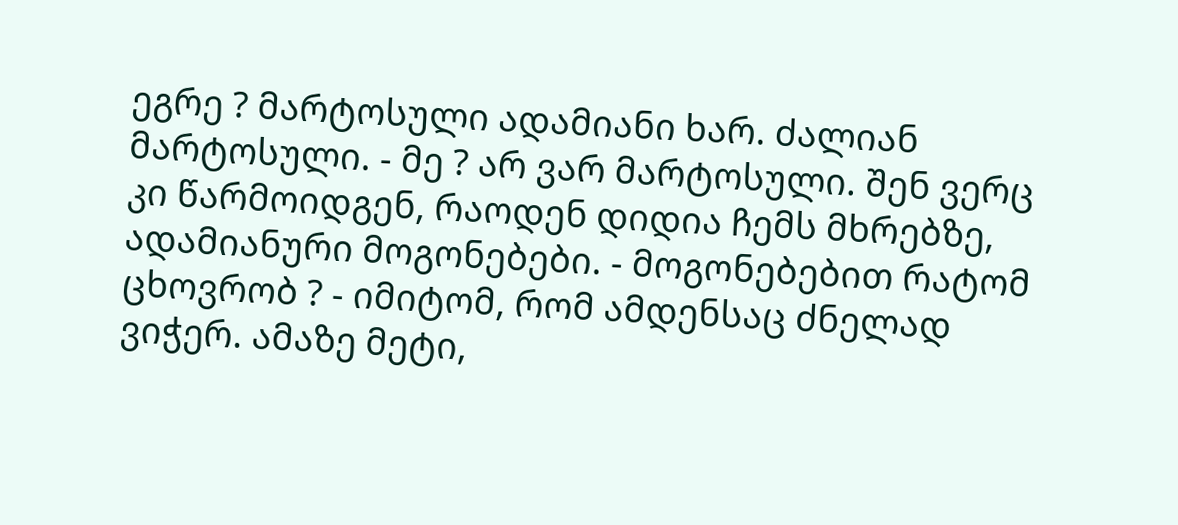ეგრე ? მარტოსული ადამიანი ხარ. ძალიან მარტოსული. - მე ? არ ვარ მარტოსული. შენ ვერც კი წარმოიდგენ, რაოდენ დიდია ჩემს მხრებზე, ადამიანური მოგონებები. - მოგონებებით რატომ ცხოვრობ ? - იმიტომ, რომ ამდენსაც ძნელად ვიჭერ. ამაზე მეტი,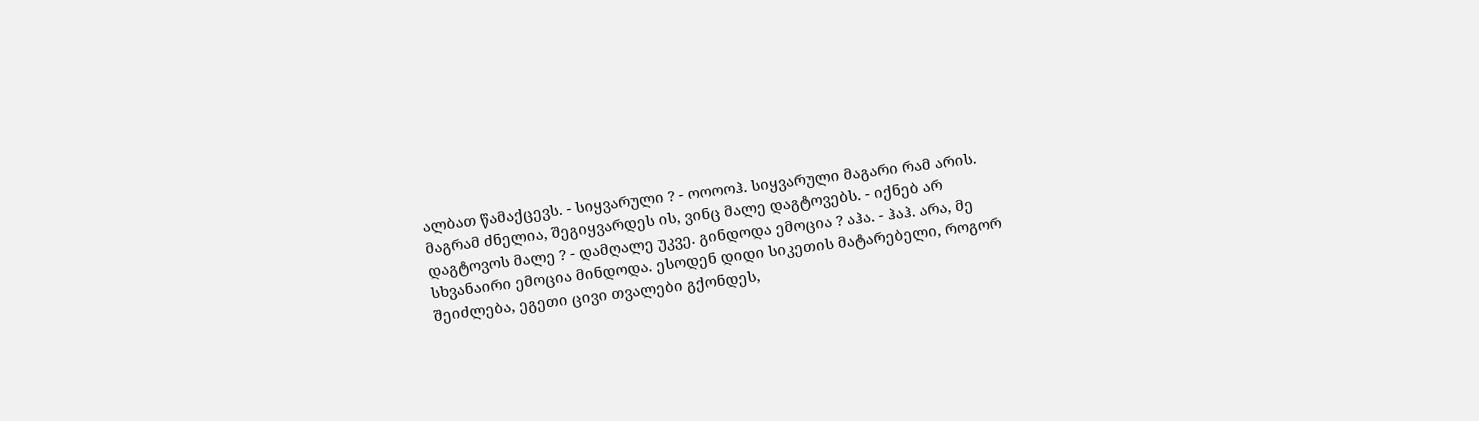ალბათ წამაქცევს. - სიყვარული ? - ოოოოჰ. სიყვარული მაგარი რამ არის. მაგრამ ძნელია, შეგიყვარდეს ის, ვინც მალე დაგტოვებს. - იქნებ არ დაგტოვოს მალე ? - დამღალე უკვე. გინდოდა ემოცია ? აჰა. - ჰაჰ. არა, მე სხვანაირი ემოცია მინდოდა. ესოდენ დიდი სიკეთის მატარებელი, როგორ შეიძლება, ეგეთი ცივი თვალები გქონდეს,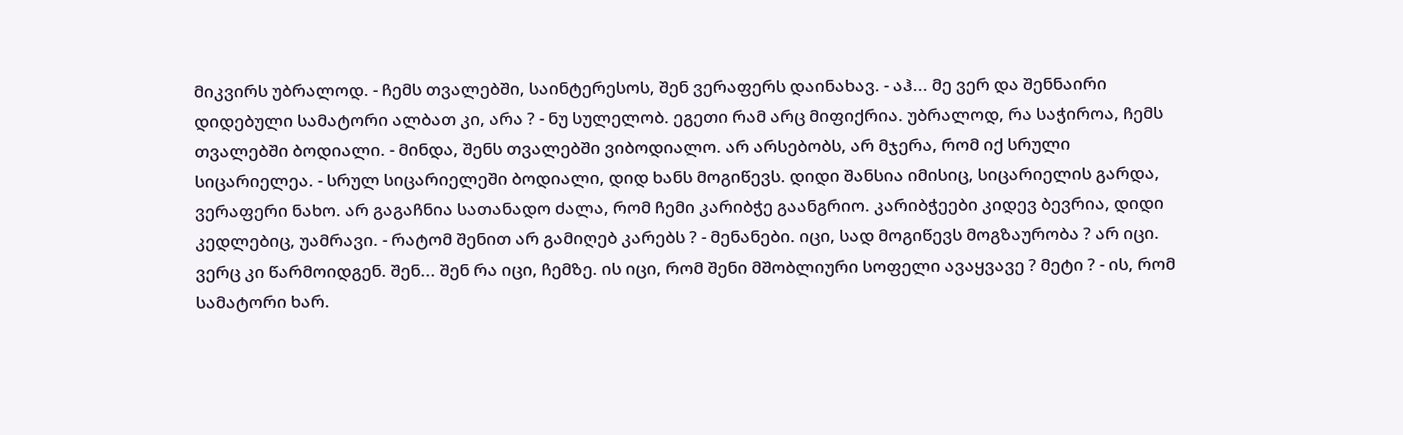მიკვირს უბრალოდ. - ჩემს თვალებში, საინტერესოს, შენ ვერაფერს დაინახავ. - აჰ... მე ვერ და შენნაირი დიდებული სამატორი ალბათ კი, არა ? - ნუ სულელობ. ეგეთი რამ არც მიფიქრია. უბრალოდ, რა საჭიროა, ჩემს თვალებში ბოდიალი. - მინდა, შენს თვალებში ვიბოდიალო. არ არსებობს, არ მჯერა, რომ იქ სრული სიცარიელეა. - სრულ სიცარიელეში ბოდიალი, დიდ ხანს მოგიწევს. დიდი შანსია იმისიც, სიცარიელის გარდა, ვერაფერი ნახო. არ გაგაჩნია სათანადო ძალა, რომ ჩემი კარიბჭე გაანგრიო. კარიბჭეები კიდევ ბევრია, დიდი კედლებიც, უამრავი. - რატომ შენით არ გამიღებ კარებს ? - მენანები. იცი, სად მოგიწევს მოგზაურობა ? არ იცი. ვერც კი წარმოიდგენ. შენ... შენ რა იცი, ჩემზე. ის იცი, რომ შენი მშობლიური სოფელი ავაყვავე ? მეტი ? - ის, რომ სამატორი ხარ.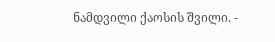ნამდვილი ქაოსის შვილი. -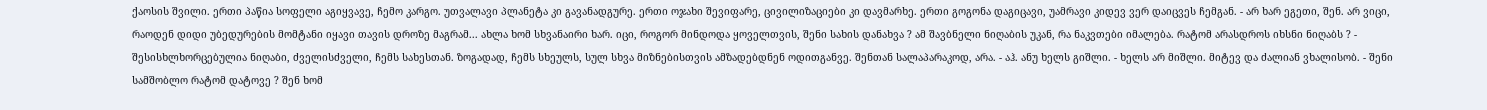ქაოსის შვილი. ერთი პაწია სოფელი აგიყვავე, ჩემო კარგო. უთვალავი პლანეტა კი გავანადგურე. ერთი ოჯახი შევიფარე, ცივილიზაციები კი დავმარხე. ერთი გოგონა დაგიცავი, უამრავი კიდევ ვერ დაიცვეს ჩემგან. - არ ხარ ეგეთი, შენ. არ ვიცი, რაოდენ დიდი უბედურების მომტანი იყავი თავის დროზე მაგრამ... ახლა ხომ სხვანაირი ხარ. იცი, როგორ მინდოდა ყოველთვის, შენი სახის დანახვა ? ამ შავბნელი ნიღაბის უკან, რა ნაკვთები იმალება. რატომ არასდროს იხსნი ნიღაბს ? - შესისხლხორცებულია ნიღაბი, ძველისძველი, ჩემს სახესთან. ზოგადად, ჩემს სხეულს, სულ სხვა მიზნებისთვის ამზადებდნენ ოდითგანვე. შენთან სალაპარაკოდ, არა. - აჰ. ანუ ხელს გიშლი. - ხელს არ მიშლი. მიტევ და ძალიან ვხალისობ. - შენი სამშობლო რატომ დატოვე ? შენ ხომ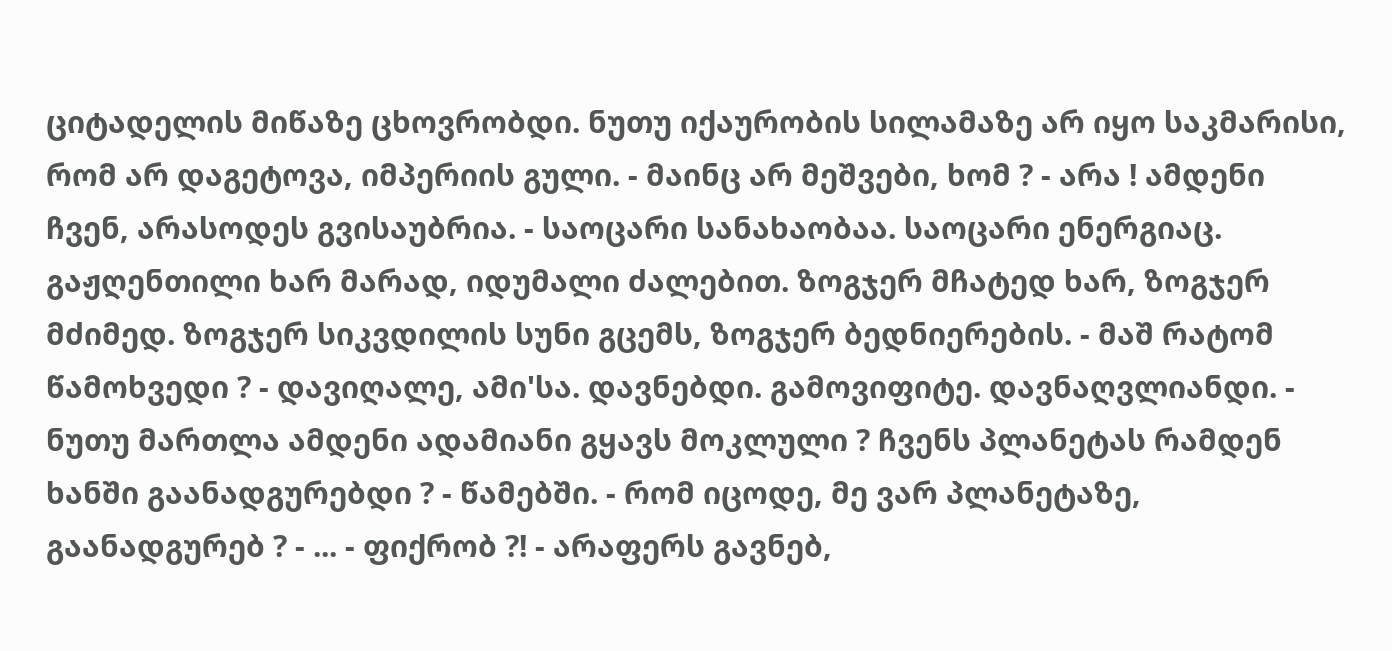ციტადელის მიწაზე ცხოვრობდი. ნუთუ იქაურობის სილამაზე არ იყო საკმარისი, რომ არ დაგეტოვა, იმპერიის გული. - მაინც არ მეშვები, ხომ ? - არა ! ამდენი ჩვენ, არასოდეს გვისაუბრია. - საოცარი სანახაობაა. საოცარი ენერგიაც. გაჟღენთილი ხარ მარად, იდუმალი ძალებით. ზოგჯერ მჩატედ ხარ, ზოგჯერ მძიმედ. ზოგჯერ სიკვდილის სუნი გცემს, ზოგჯერ ბედნიერების. - მაშ რატომ წამოხვედი ? - დავიღალე, ამი'სა. დავნებდი. გამოვიფიტე. დავნაღვლიანდი. - ნუთუ მართლა ამდენი ადამიანი გყავს მოკლული ? ჩვენს პლანეტას რამდენ ხანში გაანადგურებდი ? - წამებში. - რომ იცოდე, მე ვარ პლანეტაზე, გაანადგურებ ? - ... - ფიქრობ ?! - არაფერს გავნებ,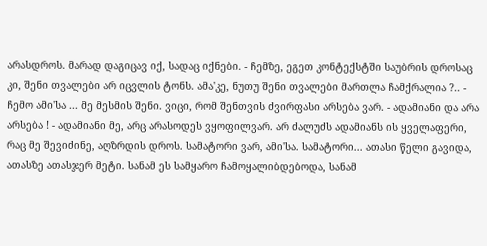არასდროს. მარად დაგიცავ იქ, სადაც იქნები. - ჩემზე, ეგეთ კონტექსტში საუბრის დროსაც კი, შენი თვალები არ იცვლის ტონს. ამა'კე, ნუთუ შენი თვალები მართლა ჩამქრალია ?.. - ჩემო ამი'სა ... მე მესმის შენი. ვიცი, რომ შენთვის ძვირფასი არსება ვარ. - ადამიანი და არა არსება ! - ადამიანი მე, არც არასოდეს ვყოფილვარ. არ ძალუძს ადამიანს ის ყველაფერი, რაც მე შევიძინე, აღზრდის დროს. სამატორი ვარ, ამი'სა. სამატორი... ათასი წელი გავიდა, ათასზე ათასჯერ მეტი. სანამ ეს სამყარო ჩამოყალიბდებოდა, სანამ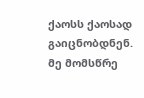ქაოსს ქაოსად გაიცნობდნენ. მე მომსწრე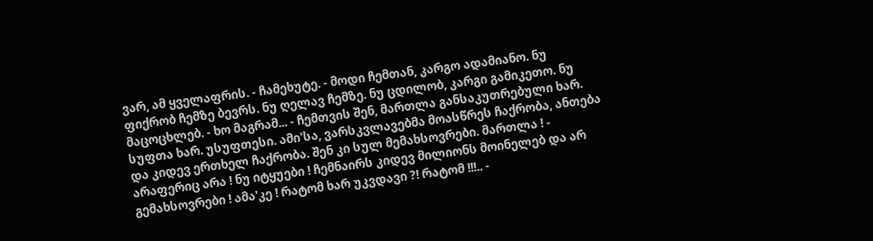ვარ, ამ ყველაფრის. - ჩამეხუტე. - მოდი ჩემთან, კარგო ადამიანო. ნუ ფიქრობ ჩემზე ბევრს. ნუ ღელავ ჩემზე. ნუ ცდილობ, კარგი გამიკეთო. ნუ მაცოცხლებ. - ხო მაგრამ... - ჩემთვის შენ, მართლა განსაკუთრებული ხარ. სუფთა ხარ. უსუფთესი. ამი'სა, ვარსკვლავებმა მოასწრეს ჩაქრობა, ანთება და კიდევ ერთხელ ჩაქრობა. შენ კი სულ მემახსოვრები. მართლა ! - არაფერიც არა ! ნუ იტყუები ! ჩემნაირს კიდევ მილიონს მოინელებ და არ გემახსოვრები ! ამა'კე ! რატომ ხარ უკვდავი ?! რატომ !!!.. -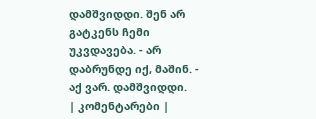დამშვიდდი. შენ არ გატკენს ჩემი უკვდავება. - არ დაბრუნდე იქ, მაშინ. - აქ ვარ. დამშვიდდი.
| კომენტარები |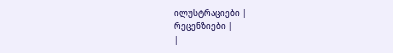ილუსტრაციები |
რეცენზიები |
|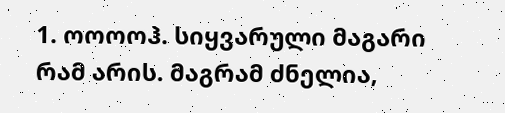1. ოოოოჰ. სიყვარული მაგარი რამ არის. მაგრამ ძნელია,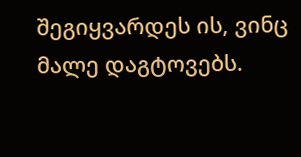შეგიყვარდეს ის, ვინც მალე დაგტოვებს.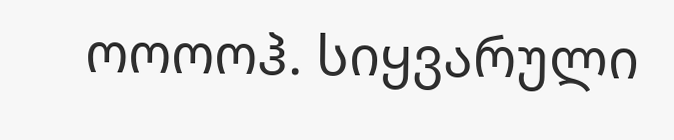ოოოოჰ. სიყვარული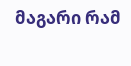მაგარი რამ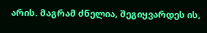არის. მაგრამ ძნელია, შეგიყვარდეს ის,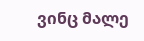ვინც მალე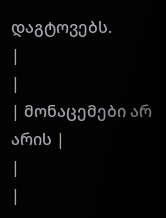დაგტოვებს.
|
|
| მონაცემები არ არის |
|
|